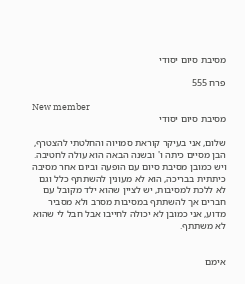מסיבת סיום יסודי

פרח 555

New member
מסיבת סיום יסודי

שלום, אני בעיקר קוראת סמויוה והחלטתי להצטרף, הבן מסיים כיתה ו' ובשנה הבאה הוא עולה לחטיבה. ויש כמובן מסיבת סיום עם הופעה וביום אחר מסיבה כיתתית בבריכה, הוא לא מעונין להשתתף כלל וגם לא ללכת למסיבות, יש לציין שהוא ילד מקובל עם חברים אך להשתתף במסיבות מסרב ולא מסביר מדוע, אני כמובן לא יכולה לחייבו אבל חבל לי שהוא לא משתתף.


אימם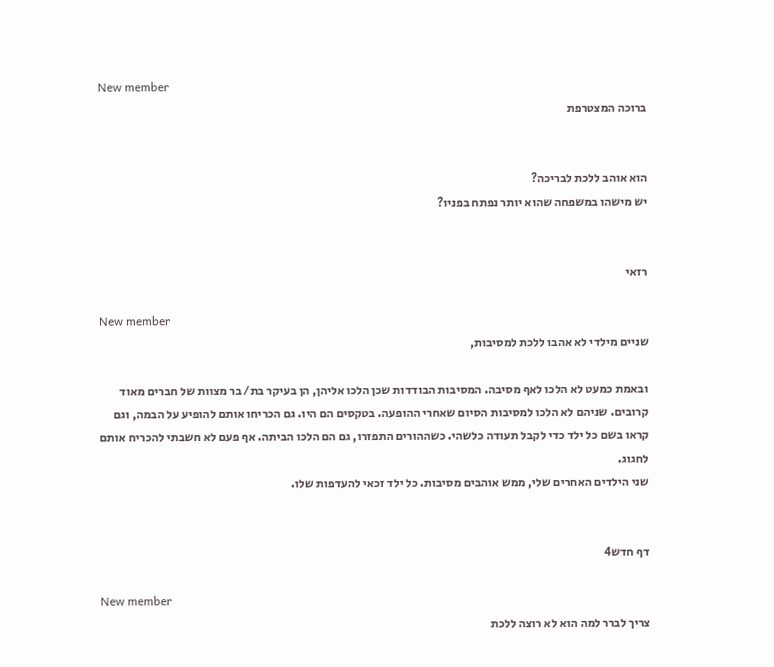New member
ברוכה המצטרפת


הוא אוהב ללכת לבריכה?
יש מישהו במשפחה שהוא יותר נפתח בפניו?


רזאי

New member
שניים מילדי לא אהבו ללכת למסיבות,

ובאמת כמעט לא הלכו לאף מסיבה. המסיבות הבודדות שכן הלכו אליהן, הן בעיקר בת/ בר מצוות של חברים מאוד קרובים. שניהם לא הלכו למסיבות הסיום שאחרי ההופעה. בטקסים הם היו. גם הכריחו אותם להופיע על הבמה, וגם קראו בשם כל ילד כדי לקבל תעודה כלשהי. כשההורים התפזרו, גם הם הלכו הביתה. אף פעם לא חשבתי להכריח אותם לחגוג.
שני הילדים האחרים שלי, ממש אוהבים מסיבות. כל ילד זכאי להעדפות שלו.


דף חדש4

New member
צריך לברר למה הוא לא רוצה ללכת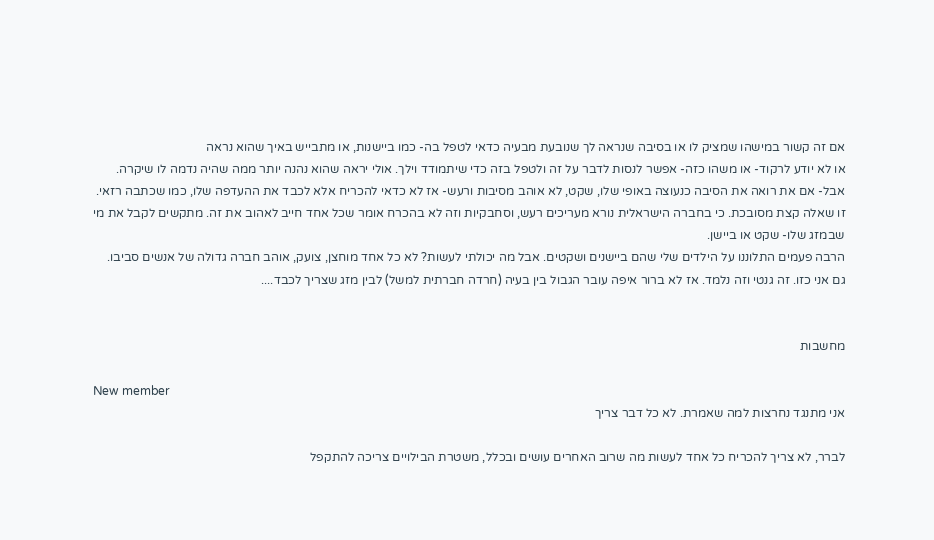אם זה קשור במישהו שמציק לו או בסיבה שנראה לך שנובעת מבעיה כדאי לטפל בה- כמו ביישנות, או מתבייש באיך שהוא נראה
או לא יודע לרקוד- או משהו כזה- אפשר לנסות לדבר על זה ולטפל בזה כדי שיתמודד וילך. אולי יראה שהוא נהנה יותר ממה שהיה נדמה לו שיקרה.
אבל- אם את רואה את הסיבה כנעוצה באופי שלו, שקט, לא אוהב מסיבות ורעש- אז לא כדאי להכריח אלא לכבד את ההעדפה שלו, כמו שכתבה רזאי.
זו שאלה קצת מסובכת. כי בחברה הישראלית נורא מעריכים רעש, וסחבקיות וזה לא בהכרח אומר שכל אחד חייב לאהוב את זה. מתקשים לקבל את מי
שבמזג שלו- שקט או ביישן.
הרבה פעמים התלוננו על הילדים שלי שהם ביישנים ושקטים. אבל מה יכולתי לעשות? לא כל אחד מוחצן, צועק, אוהב חברה גדולה של אנשים סביבו.
גם אני כזו. זה גנטי וזה נלמד. אז לא ברור איפה עובר הגבול בין בעיה (חרדה חברתית למשל) לבין מזג שצריך לכבד....


מחשבות

New member
אני מתנגד נחרצות למה שאמרת. לא כל דבר צריך

לברר, לא צריך להכריח כל אחד לעשות מה שרוב האחרים עושים ובכלל, משטרת הבילויים צריכה להתקפל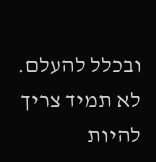ובכלל להעלם.
לא תמיד צריך להיות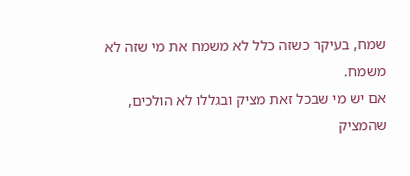שמח, בעיקר כשזה כלל לא משמח את מי שזה לא משמח.
אם יש מי שבכל זאת מציק ובגללו לא הולכים, שהמציק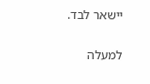יישאר לבד.

למעלה